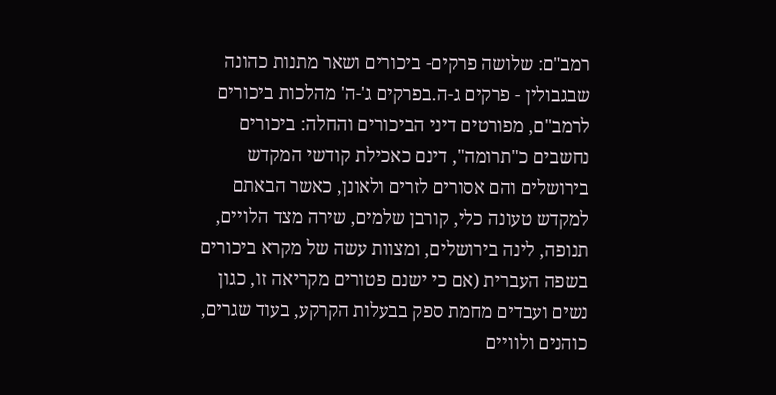רמב"ם: שלושה פרקים- ביכורים ושאר מתנות כהונה שבגבולין - פרקים ג-ה.בפרקים ג'-ה' מהלכות ביכורים לרמב"ם, מפורטים דיני הביכורים והחלה: ביכורים נחשבים כ"תרומה", דינם כאכילת קודשי המקדש בירושלים והם אסורים לזרים ולאונן, כאשר הבאתם למקדש טעונה כלי, קורבן שלמים, שירה מצד הלויים, תנופה, לינה בירושלים, ומצוות עשה של מקרא ביכורים בשפה העברית (אם כי ישנם פטורים מקריאה זו, כגון נשים ועבדים מחמת ספק בבעלות הקרקע, בעוד שגרים, כוהנים ולוויים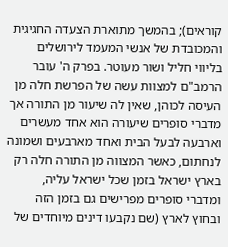קוראים); בהמשך מתוארת הצעדה החגיגית והמכובדת של אנשי המעמד לירושלים בליווי חליל ושור מעוטר. בפרק ה' עובר הרמב"ם למצוות עשה של הפרשת חלה מן העיסה לכוהן, שאין לה שיעור מן התורה אך מדברי סופרים שיעורה הוא אחד מעשרים וארבעה לבעל הבית ואחד מארבעים ושמונה לנחתום, כאשר המצווה מן התורה חלה רק בארץ ישראל בזמן שכל ישראל עליה, ומדברי סופרים מפרישים גם בזמן הזה ובחוץ לארץ (שם נקבעו דינים מיוחדים של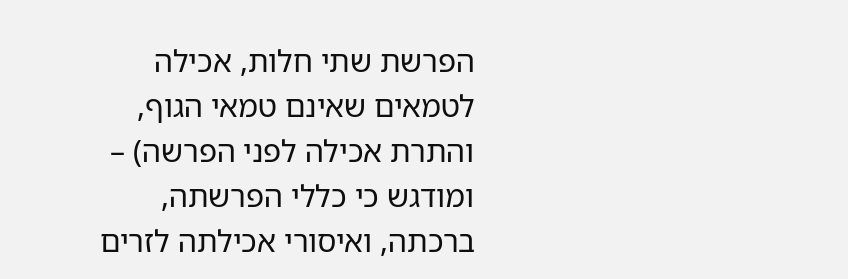הפרשת שתי חלות, אכילה לטמאים שאינם טמאי הגוף, והתרת אכילה לפני הפרשה) – ומודגש כי כללי הפרשתה, ברכתה, ואיסורי אכילתה לזרים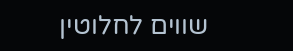שווים לחלוטין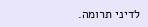לדיני תרומה.